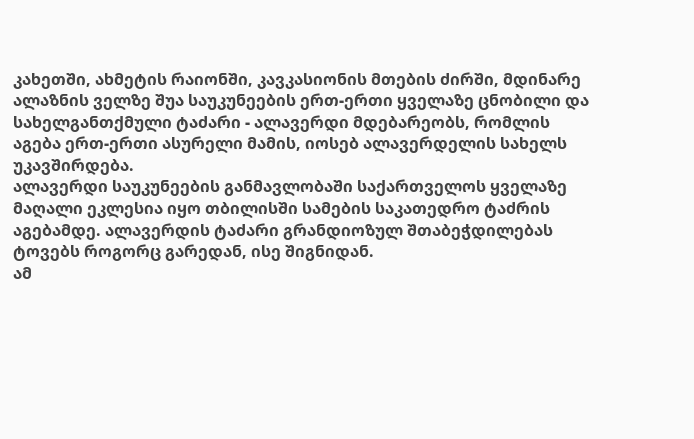კახეთში, ახმეტის რაიონში, კავკასიონის მთების ძირში, მდინარე ალაზნის ველზე შუა საუკუნეების ერთ-ერთი ყველაზე ცნობილი და სახელგანთქმული ტაძარი - ალავერდი მდებარეობს, რომლის აგება ერთ-ერთი ასურელი მამის, იოსებ ალავერდელის სახელს უკავშირდება.
ალავერდი საუკუნეების განმავლობაში საქართველოს ყველაზე მაღალი ეკლესია იყო თბილისში სამების საკათედრო ტაძრის აგებამდე. ალავერდის ტაძარი გრანდიოზულ შთაბეჭდილებას ტოვებს როგორც გარედან, ისე შიგნიდან.
ამ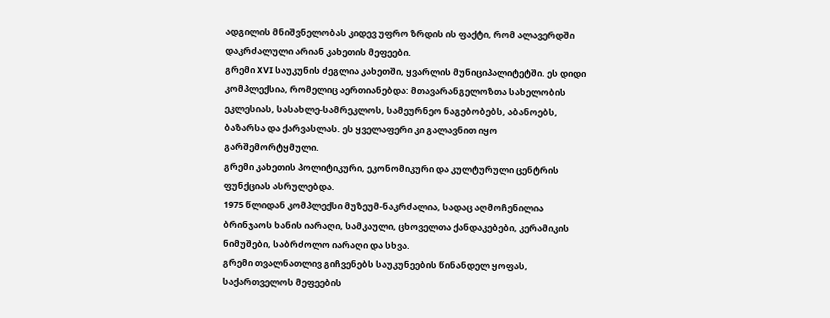ადგილის მნიშვნელობას კიდევ უფრო ზრდის ის ფაქტი, რომ ალავერდში დაკრძალული არიან კახეთის მეფეები.
გრემი XVI საუკუნის ძეგლია კახეთში, ყვარლის მუნიციპალიტეტში. ეს დიდი კომპლექსია, რომელიც აერთიანებდა: მთავარანგელოზთა სახელობის ეკლესიას, სასახლე-სამრეკლოს, სამეურნეო ნაგებობებს, აბანოებს, ბაზარსა და ქარვასლას. ეს ყველაფერი კი გალავნით იყო გარშემორტყმული.
გრემი კახეთის პოლიტიკური, ეკონომიკური და კულტურული ცენტრის ფუნქციას ასრულებდა.
1975 წლიდან კომპლექსი მუზეუმ-ნაკრძალია, სადაც აღმოჩენილია ბრინჯაოს ხანის იარაღი, სამკაული, ცხოველთა ქანდაკებები, კერამიკის ნიმუშები, საბრძოლო იარაღი და სხვა.
გრემი თვალნათლივ გიჩვენებს საუკუნეების წინანდელ ყოფას, საქართველოს მეფეების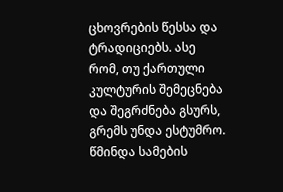ცხოვრების წესსა და ტრადიციებს. ასე რომ, თუ ქართული კულტურის შემეცნება და შეგრძნება გსურს, გრემს უნდა ესტუმრო.
წმინდა სამების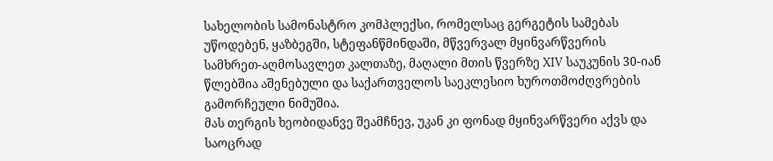სახელობის სამონასტრო კომპლექსი, რომელსაც გერგეტის სამებას უწოდებენ, ყაზბეგში, სტეფანწმინდაში, მწვერვალ მყინვარწვერის სამხრეთ-აღმოსავლეთ კალთაზე, მაღალი მთის წვერზე XIV საუკუნის 30-იან წლებშია აშენებული და საქართველოს საეკლესიო ხუროთმოძღვრების გამორჩეული ნიმუშია.
მას თერგის ხეობიდანვე შეამჩნევ, უკან კი ფონად მყინვარწვერი აქვს და საოცრად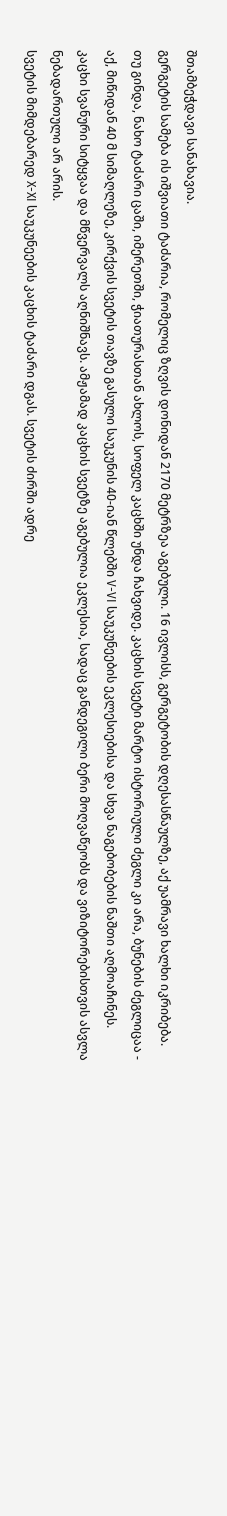შთამბეჭდავი სანახავია.
გერგეტის სამება ის იშვიათი ტაძარია, რომელიც ზღვის დონიდან 2170 მეტრზეა აგებული. 16 ივლისს, გერგეტობის დღესასწაულზე, აქ უამრავი ხალხი იკრიბება.
თუ გინდა, ნახო ტაძარი ცაში, იმერეთში, ჭიათურასთან ახლოს, სოფელ კაცხში უნდა ჩახვიდე. კაცხის სვეტი მარტო ისტორიული ძეგლი კი არა, ბუნების ძეგლიცაა - აქ, მიწიდან 40 მ სიმაღლეზე, კირქვის სვეტის თავზე გასული საუკუნის 40-იან წლებში V-VI საუკუნეების ეკლესიებისა და სხვა ნაგებობების ნაშთი აღმოაჩინეს.
კაცხი სვანური სიტყვაა და მწვერვალს აღნიშნავს. ამჟამად კაცხის სვეტზე აგებულია ეკლესია, სადაც განდეგილი ბერი მოღვაწეობს და ვიზიტორებისთვის ასვლა ნებადართული არ არის.
სვეტის მიმდებარედ X-XI საუკუნეების კაცხის ტაძარი დგას. სვეტის ძირში ადრე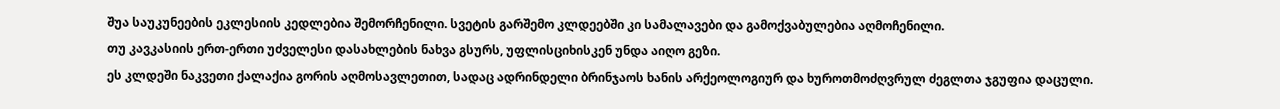შუა საუკუნეების ეკლესიის კედლებია შემორჩენილი. სვეტის გარშემო კლდეებში კი სამალავები და გამოქვაბულებია აღმოჩენილი.
თუ კავკასიის ერთ-ერთი უძველესი დასახლების ნახვა გსურს, უფლისციხისკენ უნდა აიღო გეზი.
ეს კლდეში ნაკვეთი ქალაქია გორის აღმოსავლეთით, სადაც ადრინდელი ბრინჯაოს ხანის არქეოლოგიურ და ხუროთმოძღვრულ ძეგლთა ჯგუფია დაცული.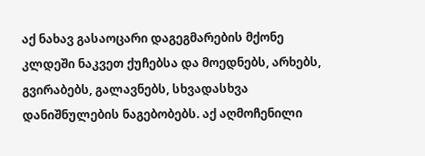აქ ნახავ გასაოცარი დაგეგმარების მქონე კლდეში ნაკვეთ ქუჩებსა და მოედნებს, არხებს, გვირაბებს, გალავნებს, სხვადასხვა დანიშნულების ნაგებობებს. აქ აღმოჩენილი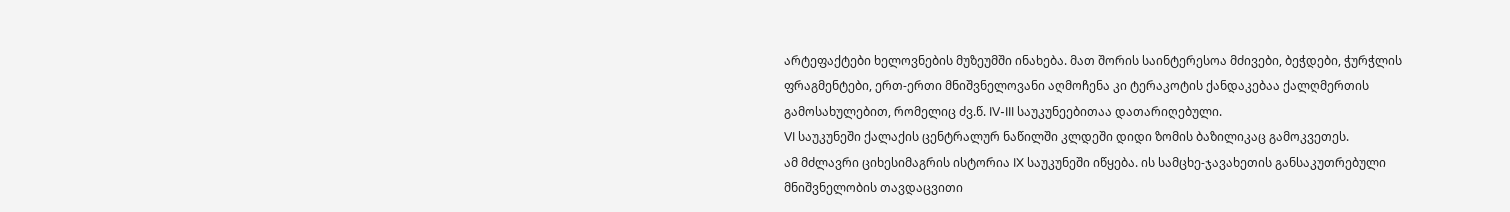არტეფაქტები ხელოვნების მუზეუმში ინახება. მათ შორის საინტერესოა მძივები, ბეჭდები, ჭურჭლის ფრაგმენტები, ერთ-ერთი მნიშვნელოვანი აღმოჩენა კი ტერაკოტის ქანდაკებაა ქალღმერთის გამოსახულებით, რომელიც ძვ.წ. IV-III საუკუნეებითაა დათარიღებული.
VI საუკუნეში ქალაქის ცენტრალურ ნაწილში კლდეში დიდი ზომის ბაზილიკაც გამოკვეთეს.
ამ მძლავრი ციხესიმაგრის ისტორია IX საუკუნეში იწყება. ის სამცხე-ჯავახეთის განსაკუთრებული მნიშვნელობის თავდაცვითი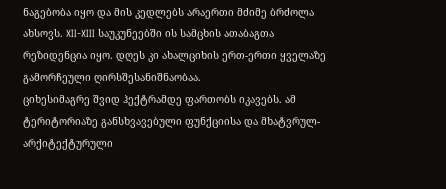ნაგებობა იყო და მის კედლებს არაერთი მძიმე ბრძოლა ახსოვს. XII-XIII საუკუნეებში ის სამცხის ათაბაგთა რეზიდენცია იყო. დღეს კი ახალციხის ერთ-ერთი ყველაზე გამორჩეული ღირსშესანიშნაობაა.
ციხესიმაგრე შვიდ ჰექტრამდე ფართობს იკავებს. ამ ტერიტორიაზე განსხვავებული ფუნქციისა და მხატვრულ-არქიტექტურული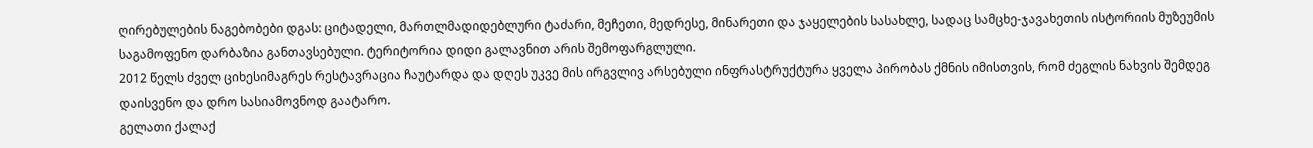ღირებულების ნაგებობები დგას: ციტადელი, მართლმადიდებლური ტაძარი, მეჩეთი, მედრესე, მინარეთი და ჯაყელების სასახლე, სადაც სამცხე-ჯავახეთის ისტორიის მუზეუმის საგამოფენო დარბაზია განთავსებული. ტერიტორია დიდი გალავნით არის შემოფარგლული.
2012 წელს ძველ ციხესიმაგრეს რესტავრაცია ჩაუტარდა და დღეს უკვე მის ირგვლივ არსებული ინფრასტრუქტურა ყველა პირობას ქმნის იმისთვის, რომ ძეგლის ნახვის შემდეგ დაისვენო და დრო სასიამოვნოდ გაატარო.
გელათი ქალაქ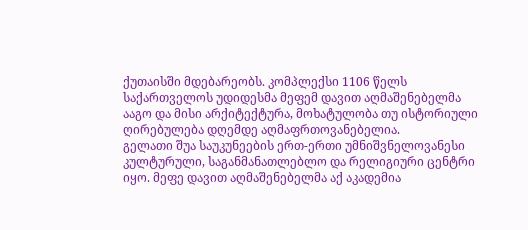ქუთაისში მდებარეობს. კომპლექსი 1106 წელს საქართველოს უდიდესმა მეფემ დავით აღმაშენებელმა ააგო და მისი არქიტექტურა, მოხატულობა თუ ისტორიული ღირებულება დღემდე აღმაფრთოვანებელია.
გელათი შუა საუკუნეების ერთ-ერთი უმნიშვნელოვანესი კულტურული, საგანმანათლებლო და რელიგიური ცენტრი იყო. მეფე დავით აღმაშენებელმა აქ აკადემია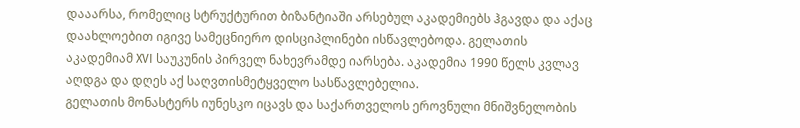დააარსა, რომელიც სტრუქტურით ბიზანტიაში არსებულ აკადემიებს ჰგავდა და აქაც დაახლოებით იგივე სამეცნიერო დისციპლინები ისწავლებოდა. გელათის აკადემიამ XVI საუკუნის პირველ ნახევრამდე იარსება. აკადემია 1990 წელს კვლავ აღდგა და დღეს აქ საღვთისმეტყველო სასწავლებელია.
გელათის მონასტერს იუნესკო იცავს და საქართველოს ეროვნული მნიშვნელობის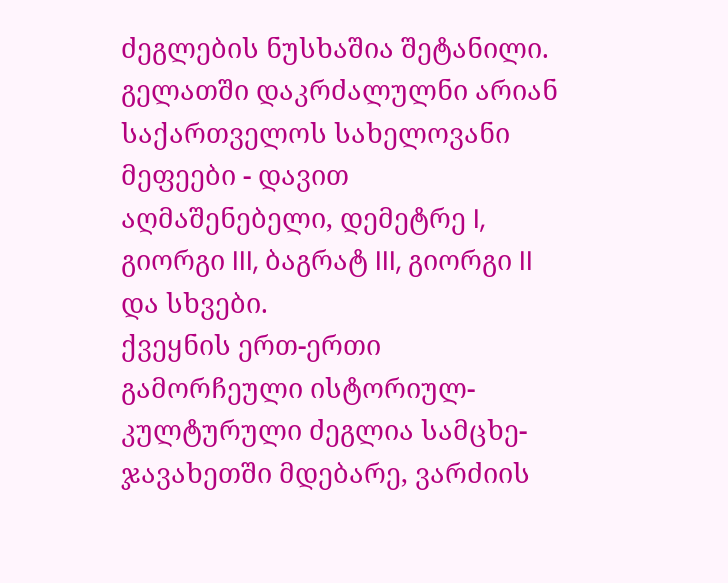ძეგლების ნუსხაშია შეტანილი.
გელათში დაკრძალულნი არიან საქართველოს სახელოვანი მეფეები - დავით აღმაშენებელი, დემეტრე I, გიორგი III, ბაგრატ III, გიორგი II და სხვები.
ქვეყნის ერთ-ერთი გამორჩეული ისტორიულ-კულტურული ძეგლია სამცხე-ჯავახეთში მდებარე, ვარძიის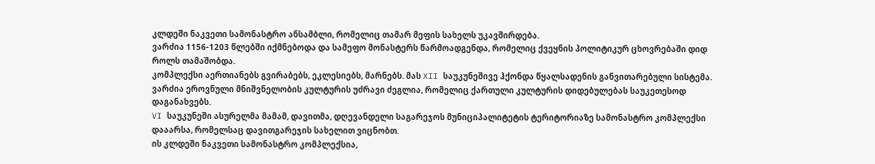კლდეში ნაკვეთი სამონასტრო ანსამბლი, რომელიც თამარ მეფის სახელს უკავშირდება.
ვარძია 1156-1203 წლებში იქმნებოდა და სამეფო მონასტერს წარმოადგენდა, რომელიც ქვეყნის პოლიტიკურ ცხოვრებაში დიდ როლს თამაშობდა.
კომპლექსი აერთიანებს გვირაბებს, ეკლესიებს, მარნებს. მას XII საუკუნეშივე ჰქონდა წყალსადენის განვითარებული სისტემა.
ვარძია ეროვნული მნიშვნელობის კულტურის უძრავი ძეგლია, რომელიც ქართული კულტურის დიდებულებას საუკეთესოდ დაგანახვებს.
VI საუკუნეში ასურელმა მამამ, დავითმა, დღევანდელი საგარეჯოს მუნიციპალიტეტის ტერიტორიაზე სამონასტრო კომპლექსი დააარსა, რომელსაც დავითგარეჯის სახელით ვიცნობთ.
ის კლდეში ნაკვეთი სამონასტრო კომპლექსია,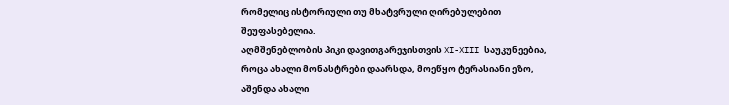რომელიც ისტორიული თუ მხატვრული ღირებულებით შეუფასებელია.
აღმშენებლობის პიკი დავითგარეჯისთვის XI-XIII საუკუნეებია, როცა ახალი მონასტრები დაარსდა, მოეწყო ტერასიანი ეზო, აშენდა ახალი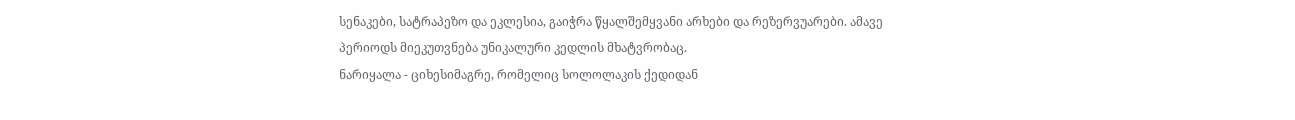სენაკები, სატრაპეზო და ეკლესია, გაიჭრა წყალშემყვანი არხები და რეზერვუარები. ამავე პერიოდს მიეკუთვნება უნიკალური კედლის მხატვრობაც.
ნარიყალა - ციხესიმაგრე, რომელიც სოლოლაკის ქედიდან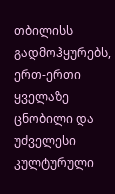თბილისს გადმოჰყურებს, ერთ-ერთი ყველაზე ცნობილი და უძველესი კულტურული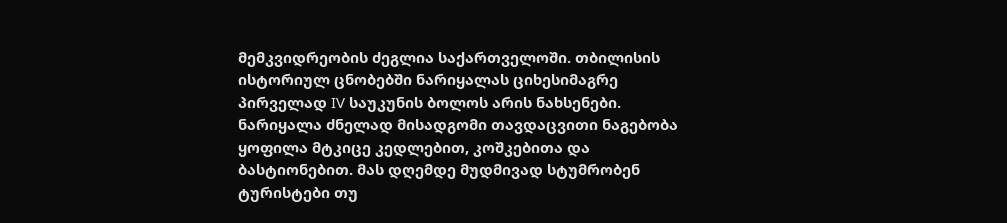მემკვიდრეობის ძეგლია საქართველოში. თბილისის ისტორიულ ცნობებში ნარიყალას ციხესიმაგრე პირველად IV საუკუნის ბოლოს არის ნახსენები. ნარიყალა ძნელად მისადგომი თავდაცვითი ნაგებობა ყოფილა მტკიცე კედლებით, კოშკებითა და ბასტიონებით. მას დღემდე მუდმივად სტუმრობენ ტურისტები თუ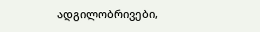ადგილობრივები,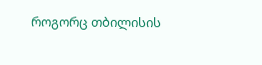როგორც თბილისის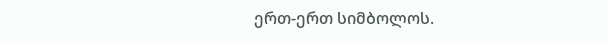ერთ-ერთ სიმბოლოს.